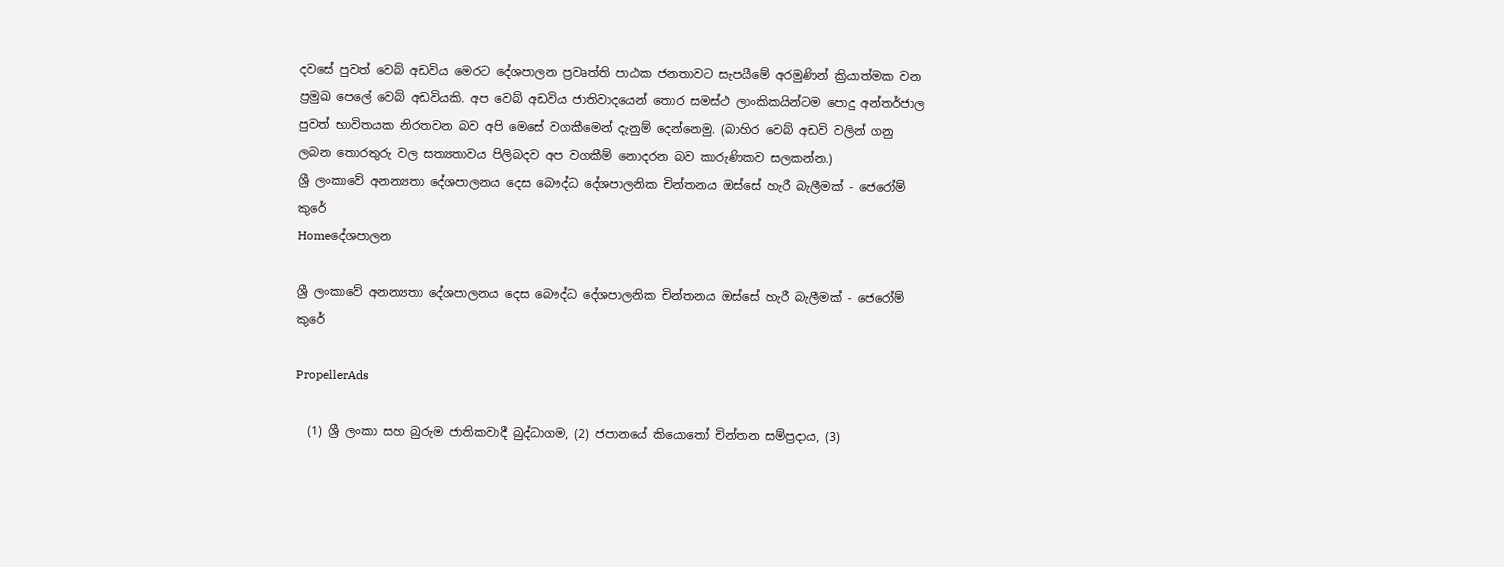දවසේ පුවත් වෙබ් අඩවිය මෙරට දේශපාලන ප්‍රවෘත්ති පාඨක ජනතාවට සැපයීමේ අරමුණින් ක්‍රියාත්මක වන ප්‍රමුඛ පෙලේ වෙබ් අඩවියකි. අප වෙබ් අඩවිය ජාතිවාදයෙන් තොර සමස්ථ ලාංකිකයින්ටම පොදු අන්තර්ජාල පුවත් භාවිතයක නිරතවන බව අපි මෙසේ වගකීමෙන් දැනුම් දෙන්නෙමු. (බාහිර වෙබ් අඩවි වලින් ගනු ලබන තොරතුරු වල සත්‍යතාවය පිලිබදව අප වගකීම් නොදරන බව කාරුණිකව සලකන්න.)
ශ්‍රී ලංකාවේ අනන්‍යතා දේශපාලනය දෙස බෞද්ධ දේශපාලනික චින්තනය ඔස්සේ හැරී බැලීමක් - ජෙරෝම් කුරේ
Homeදේශපාලන

ශ්‍රී ලංකාවේ අනන්‍යතා දේශපාලනය දෙස බෞද්ධ දේශපාලනික චින්තනය ඔස්සේ හැරී බැලීමක් - ජෙරෝම් කුරේ

PropellerAds

  (1) ශ්‍රී ලංකා සහ බුරුම ජාතිකවාදී බුද්ධාගම, (2) ජපානයේ කියොතෝ චින්තන සම්ප්‍රදාය, (3)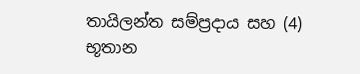තායිලන්ත සම්ප්‍රදාය සහ (4) භූතාන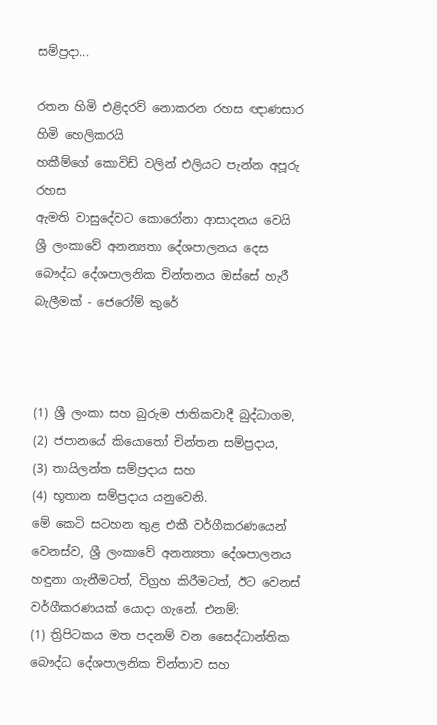සම්ප්‍රදා...

රතන හිමි එළිදරව් නොකරන රහස ඥාණසාර හිමි හෙලිකරයි
හකීම්ගේ කොවිඩ් වලින් එලියට පැන්න අපූරු රහස
ඇමති වාසුදේවට කොරෝනා ආසාදනය වෙයි
ශ්‍රී ලංකාවේ අනන්‍යතා දේශපාලනය දෙස බෞද්ධ දේශපාලනික චින්තනය ඔස්සේ හැරී බැලීමක් - ජෙරෝම් කුරේ



(1) ශ්‍රී ලංකා සහ බුරුම ජාතිකවාදී බුද්ධාගම,
(2) ජපානයේ කියොතෝ චින්තන සම්ප්‍රදාය,
(3) තායිලන්ත සම්ප්‍රදාය සහ
(4) භූතාන සම්ප්‍රදාය යනුවෙනි.
මේ කෙටි සටහන තුළ එකී වර්ගීකරණයෙන් වෙනස්ව, ශ්‍රී ලංකාවේ අනන්‍යතා දේශපාලනය හඳුනා ගැනීමටත්, විග්‍රහ කිරීමටත්, ඊට වෙනස් වර්ගීකරණයක් යොදා ගැනේ. එනම්:
(1) ත්‍රිපිටකය මත පදනම් වන සෛද්ධාන්තික බෞද්ධ දේශපාලනික චින්තාව සහ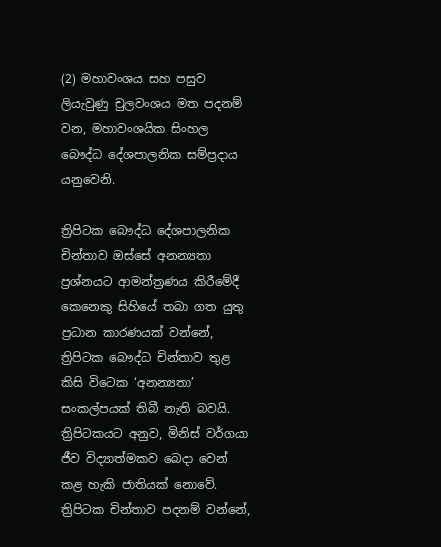(2) මහාවංශය සහ පසුව ලියැවුණු චුලවංශය මත පදනම් වන, මහාවංශයික සිංහල බෞද්ධ දේශපාලනික සම්ප්‍රදාය යනුවෙනි.

ත්‍රිපිටක බෞද්ධ දේශපාලනික චින්තාව ඔස්සේ අනන්‍යතා ප්‍රශ්නයට ආමන්ත්‍රණය කිරීමේදී කෙනෙකු සිහියේ තබා ගත යුතු ප්‍රධාන කාරණයක් වන්නේ, ත්‍රිපිටක බෞද්ධ චින්තාව තුළ කිසි විටෙක ‘අනන්‍යතා’ සංකල්පයක් තිබී නැති බවයි. ත්‍රිපිටකයට අනුව, මිනිස් වර්ගයා ජීව විද්‍යාත්මකව බෙදා වෙන් කළ හැකි ජාතියක් නොවේ. ත්‍රිපිටක චින්තාව පදනම් වන්නේ,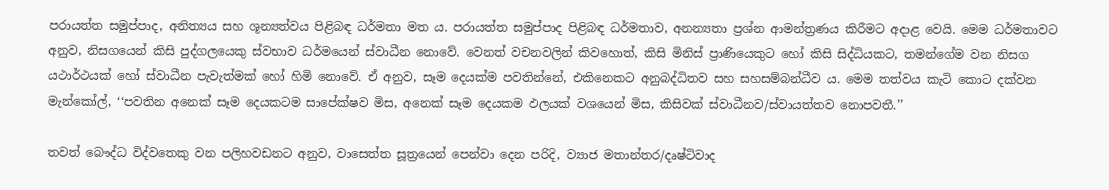පරායත්ත සමුප්පාද, අනිත්‍යය සහ ශූන්‍යත්වය පිළිබඳ ධර්මතා මත ය. පරායත්ත සමුප්පාද පිළිබඳ ධර්මතාව, අනන්‍යතා ප්‍රශ්න ආමන්ත්‍රණය කිරීමට අදාළ වෙයි. මෙම ධර්මතාවට අනුව, නිසගයෙන් කිසි පුද්ගලයෙකු ස්වභාව ධර්මයෙන් ස්වාධීන නොවේ. වෙනත් වචනවලින් කිවහොත්, කිසි මිනිස් ප්‍රාණියෙකුට හෝ කිසි සිද්ධියකට, තමන්ගේම වන නිසග යථාර්ථයක් හෝ ස්වාධීන පැවැත්මක් හෝ හිමි නොවේ. ඒ අනුව, සෑම දෙයක්ම පවතින්නේ, එකිනෙකට අනුබද්ධිතව සහ සහසම්බන්ධීව ය. මෙම තත්වය කැටි කොට දක්වන මැන්කෝල්, ‘‘පවතින අනෙක් සෑම දෙයකටම සාපේක්ෂව මිස, අනෙක් සෑම දෙයකම ඵලයක් වශයෙන් මිස, කිසිවක් ස්වාධීනව/ස්වායත්තව නොපවතී.’’

තවත් බෞද්ධ විද්වතෙකු වන පලිහවඩනට අනුව, වාසෙත්ත සූත්‍රයෙන් පෙන්වා දෙන පරිදි, ව්‍යාජ මතාන්තර/දෘෂ්ටිවාද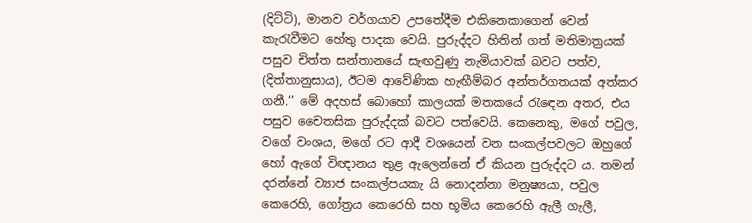(දිට්ටි), මානව වර්ගයාව උපතේදීම එකිනෙකාගෙන් වෙන් කැරැවීමට හේතු පාදක වෙයි. පුරුද්දට හිතින් ගත් මතිමාත්‍රයක් පසුව චිත්ත සන්තානයේ සැඟවුණු නැමියාවක් බවට පත්ව, (දිත්තානුසාය), ඊටම ආවේණික හැඟීම්බර අන්තර්ගතයක් අත්කර ගනී.’’ මේ අදහස් බොහෝ කාලයක් මතකයේ රැඳෙන අතර, එය පසුව චෛතසික පුරුද්දක් බවට පත්වෙයි. කෙනෙකු, මගේ පවුල, වගේ වංශය, මගේ රට ආදී වශයෙන් වන සංකල්පවලට ඔහුගේ හෝ ඇගේ විඥානය තුළ ඇලෙන්නේ ඒ කියන පුරුද්දට ය. තමන් දරන්නේ ව්‍යාජ සංකල්පයකැ යි නොදන්නා මනුෂ්‍යයා, පවුල කෙරෙහි, ගෝත්‍රය කෙරෙහි සහ භූමිය කෙරෙහි ඇලී ගැලී,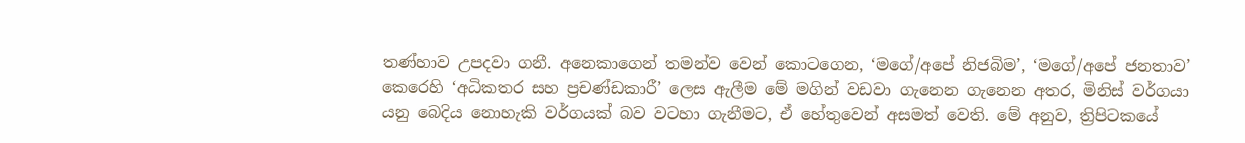තණ්හාව උපදවා ගනී. අනෙකාගෙන් තමන්ව වෙන් කොටගෙන, ‘මගේ/අපේ නිජබිම’, ‘මගේ/අපේ ජනතාව’ කෙරෙහි ‘අධිකතර සහ ප්‍රචණ්ඩකාරී’ ලෙස ඇලීම මේ මගින් වඩවා ගැනෙන ගැනෙන අතර, මිනිස් වර්ගයා යනු බෙදිය නොහැකි වර්ගයක් බව වටහා ගැනීමට, ඒ හේතුවෙන් අසමත් වෙති. මේ අනුව, ත්‍රිපිටකයේ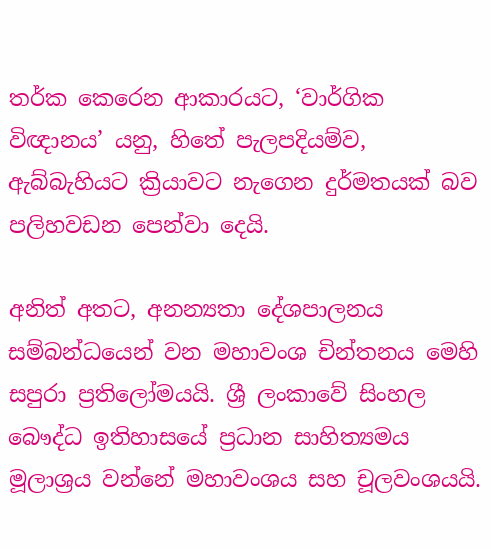තර්ක කෙරෙන ආකාරයට, ‘වාර්ගික විඥානය’ යනු, හිතේ පැලපදියම්ව, ඇබ්බැහියට ක්‍රියාවට නැගෙන දුර්මතයක් බව පලිහවඩන පෙන්වා දෙයි.

අනිත් අතට, අනන්‍යතා දේශපාලනය සම්බන්ධයෙන් වන මහාවංශ චින්තනය මෙහි සපුරා ප්‍රතිලෝමයයි. ශ්‍රී ලංකාවේ සිංහල බෞද්ධ ඉතිහාසයේ ප්‍රධාන සාහිත්‍යමය මූලාශ්‍රය වන්නේ මහාවංශය සහ චූලවංශයයි.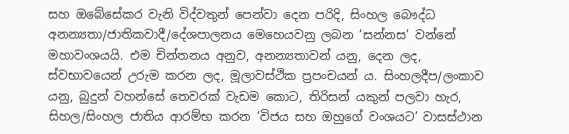සහ ඔබේසේකර වැනි විද්වතුන් පෙන්වා දෙන පරිදි, සිංහල බෞද්ධ අනන්‍යතා/ජාතිකවාදී/දේශපාලනය මෙහෙයවනු ලබන ‘සන්නස’ වන්නේ මහාවංශයයි. එම චින්තනය අනුව, අනන්‍යතාවන් යනු, දෙන ලද, ස්වභාවයෙන් උරුම කරන ලද, මූලාවස්ථික ප්‍රපංචයන් ය. සිංහලදීප/ලංකාව යනු, බුදුන් වහන්සේ තෙවරක් වැඩම කොට, තිරිසන් යකුන් පලවා හැර, සිහල/සිංහල ජාතිය ආරම්භ කරන ‘විජය සහ ඔහුගේ වංශයට’ වාසස්ථාන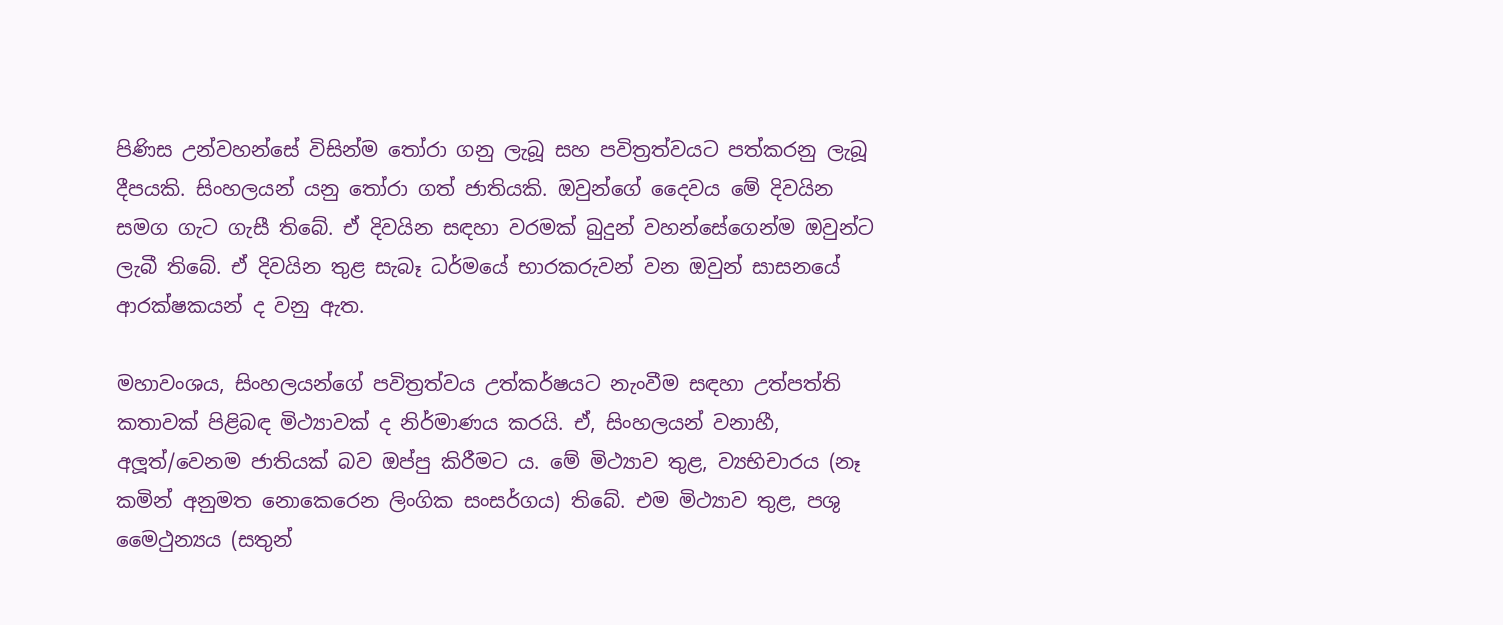පිණිස උන්වහන්සේ විසින්ම තෝරා ගනු ලැබූ සහ පවිත්‍රත්වයට පත්කරනු ලැබූ දීපයකි. සිංහලයන් යනු තෝරා ගත් ජාතියකි. ඔවුන්ගේ දෛවය මේ දිවයින සමග ගැට ගැසී තිබේ. ඒ දිවයින සඳහා වරමක් බුදුන් වහන්සේගෙන්ම ඔවුන්ට ලැබී තිබේ. ඒ දිවයින තුළ සැබෑ ධර්මයේ භාරකරුවන් වන ඔවුන් සාසනයේ ආරක්ෂකයන් ද වනු ඇත.

මහාවංශය, සිංහලයන්ගේ පවිත්‍රත්වය උත්කර්ෂයට නැංවීම සඳහා උත්පත්ති කතාවක් පිළිබඳ මිථ්‍යාවක් ද නිර්මාණය කරයි. ඒ, සිංහලයන් වනාහී, අලූත්/වෙනම ජාතියක් බව ඔප්පු කිරීමට ය. මේ මිථ්‍යාව තුළ, ව්‍යභිචාරය (නෑ කමින් අනුමත නොකෙරෙන ලිංගික සංසර්ගය) තිබේ. එම මිථ්‍යාව තුළ, පශු මෛථුන්‍යය (සතුන්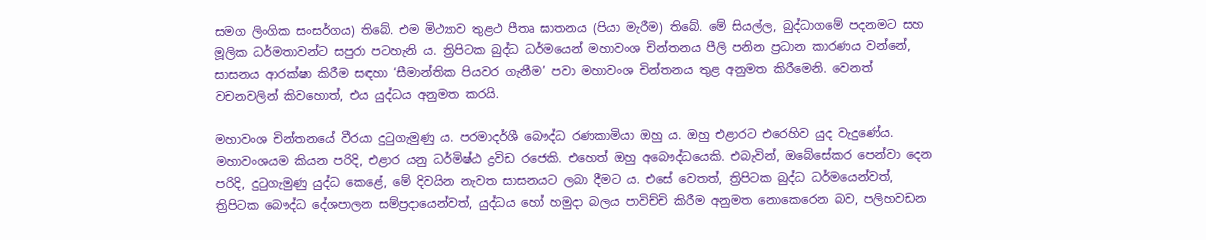සමග ලිංගික සංසර්ගය) තිබේ. එම මිථ්‍යාව තුළථ පීතෘ ඝාතනය (පියා මැරීම) තිබේ. මේ සියල්ල, බුද්ධාගමේ පදනමට සහ මූලික ධර්මතාවන්ට සපුරා පටහැනි ය. ත්‍රිපිටක බුද්ධ ධර්මයෙන් මහාවංශ චින්තනය පීලි පනින ප්‍රධාන කාරණය වන්නේ, සාසනය ආරක්ෂා කිරීම සඳහා ‘සීමාන්තික පියවර ගැනීම’ පවා මහාවංශ චින්තනය තුළ අනුමත කිරීමෙනි. වෙනත් වචනවලින් කිවහොත්, එය යුද්ධය අනුමත කරයි.

මහාවංශ චින්තනයේ වීරයා දුටුගැමුණු ය. පරමාදර්ශී බෞද්ධ රණකාමියා ඔහු ය. ඔහු එළාරට එරෙහිව යුද වැදුණේය. මහාවංශයම කියන පරිදි, එළාර යනු ධර්මිෂ්ඨ ද්‍රවිඩ රජෙකි. එහෙත් ඔහු අබෞද්ධයෙකි. එබැවින්, ඔබේසේකර පෙන්වා දෙන පරිදි, දුටුගැමුණු යුද්ධ කෙළේ, මේ දිවයින නැවත සාසනයට ලබා දීමට ය. එසේ වෙතත්, ත්‍රිපිටක බුද්ධ ධර්මයෙන්වත්, ත්‍රිපිටක බෞද්ධ දේශපාලන සම්ප්‍රදායෙන්වත්, යුද්ධය හෝ හමුදා බලය පාවිච්චි කිරීම අනුමත නොකෙරෙන බව, පලිහවඩන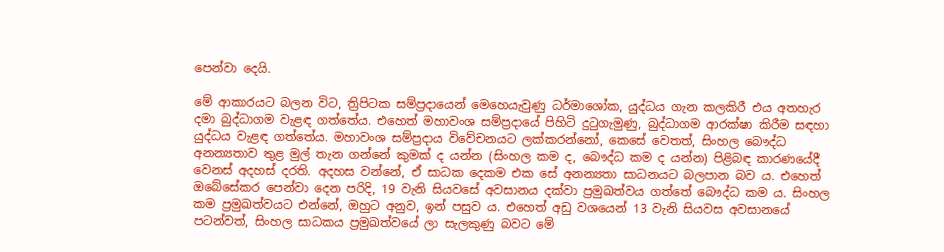පෙන්වා දෙයි.

මේ ආකාරයට බලන විට, ත්‍රිපිටක සම්ප්‍රදායෙන් මෙහෙයැවුණු ධර්මාශෝක, යුද්ධය ගැන කලකිරී එය අතහැර දමා බුද්ධාගම වැළඳ ගත්තේය. එහෙත් මහාවංශ සම්ප්‍රදායේ පිහිටි දුටුගැමුණු, බුද්ධාගම ආරක්ෂා කිරීම සඳහා යුද්ධය වැළඳ ගත්තේය. මහාවංශ සම්ප්‍රදාය විවේචනයට ලක්කරන්නෝ, කෙසේ වෙතත්, සිංහල බෞද්ධ අනන්‍යතාව තුළ මුල් තැන ගන්නේ කුමක් ද යන්න (සිංහල කම ද, බෞද්ධ කම ද යන්න) පිළිබඳ කාරණයේදී වෙනස් අදහස් දරති. අදහස වන්නේ, ඒ සාධක දෙකම එක සේ අනන්‍යතා සාධනයට බලපාන බව ය. එහෙත් ඔබේසේකර පෙන්වා දෙන පරිදි, 19 වැනි සියවසේ අවසානය දක්වා ප්‍රමුඛත්වය ගත්තේ බෞද්ධ කම ය. සිංහල කම ප්‍රමුඛත්වයට එන්නේ, ඔහුට අනුව, ඉන් පසුව ය. එහෙත් අඩු වශයෙන් 13 වැනි සියවස අවසානයේ පටන්වත්, සිංහල සාධකය ප්‍රමුඛත්වයේ ලා සැලකුණු බවට මේ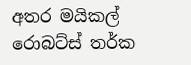අතර මයිකල් රොබට්ස් තර්ක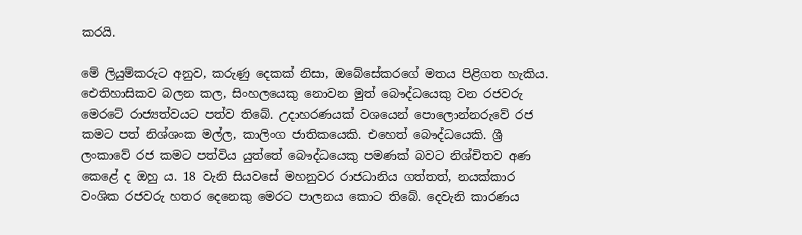කරයි.

මේ ලියුම්කරුට අනුව, කරුණු දෙකක් නිසා, ඔබේසේකරගේ මතය පිළිගත හැකිය. ඓතිහාසිකව බලන කල, සිංහලයෙකු නොවන මුත් බෞද්ධයෙකු වන රජවරු මෙරටේ රාජ්‍යත්වයට පත්ව තිබේ. උදාහරණයක් වශයෙන් පොලොන්නරුවේ රජ කමට පත් නිශ්ශංක මල්ල, කාලිංග ජාතිකයෙකි. එහෙත් බෞද්ධයෙකි. ශ්‍රී ලංකාවේ රජ කමට පත්විය යුත්තේ බෞද්ධයෙකු පමණක් බවට නිශ්චිතව අණ කෙළේ ද ඔහු ය. 18 වැනි සියවසේ මහනුවර රාජධානිය ගත්තත්, නයක්කාර වංශික රජවරු හතර දෙනෙකු මෙරට පාලනය කොට තිබේ. දෙවැනි කාරණය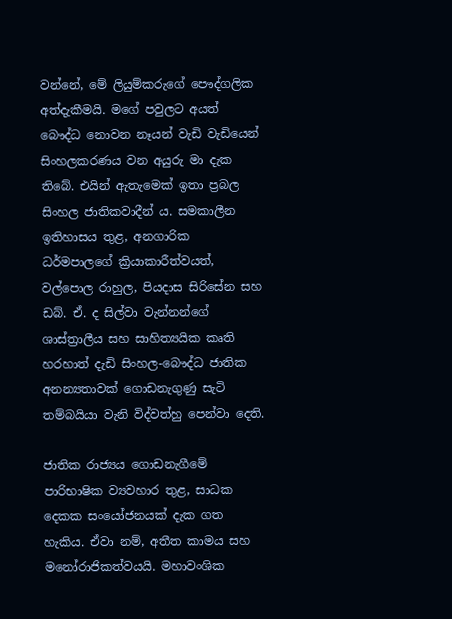වන්නේ, මේ ලියුම්කරුගේ පෞද්ගලික අත්දැකීමයි. මගේ පවුලට අයත් බෞද්ධ නොවන නෑයන් වැඩි වැඩියෙන් සිංහලකරණය වන අයුරු මා දැක තිබේ. එයින් ඇතැමෙක් ඉතා ප්‍රබල සිංහල ජාතිකවාදීන් ය. සමකාලීන ඉතිහාසය තුළ, අනගාරික ධර්මපාලගේ ක්‍රියාකාරීත්වයත්, වල්පොල රාහුල, පියදාස සිරිසේන සහ ඩබ්. ඒ. ද සිල්වා වැන්නන්ගේ ශාස්ත්‍රාලීය සහ සාහිත්‍යයික කෘති හරහාත් දැඩි සිංහල-බෞද්ධ ජාතික අනන්‍යතාවක් ගොඩනැගුණු සැටි තම්බයියා වැනි විද්වත්හු පෙන්වා දෙති.

ජාතික රාජ්‍යය ගොඩනැගීමේ පාරිභාෂික ව්‍යවහාර තුළ, සාධක දෙකක සංයෝජනයක් දැක ගත හැකිය. ඒවා නම්, අතීත කාමය සහ මනෝරාජිකත්වයයි. මහාවංශික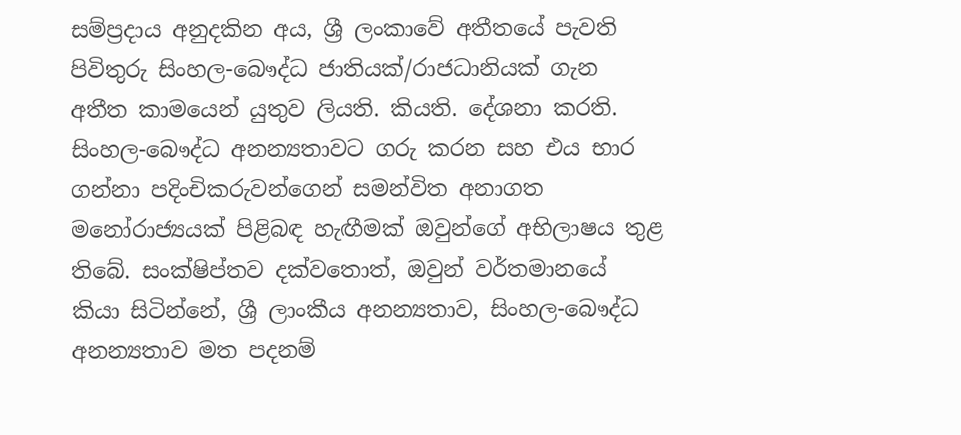සම්ප්‍රදාය අනුදකින අය, ශ්‍රී ලංකාවේ අතීතයේ පැවති පිවිතුරු සිංහල-බෞද්ධ ජාතියක්/රාජධානියක් ගැන අතීත කාමයෙන් යුතුව ලියති. කියති. දේශනා කරති. සිංහල-බෞද්ධ අනන්‍යතාවට ගරු කරන සහ එය භාර ගන්නා පදිංචිකරුවන්ගෙන් සමන්විත අනාගත මනෝරාජ්‍යයක් පිළිබඳ හැඟීමක් ඔවුන්ගේ අභිලාෂය තුළ තිබේ. සංක්ෂිප්තව දක්වතොත්, ඔවුන් වර්තමානයේ කියා සිටින්නේ, ශ්‍රී ලාංකීය අනන්‍යතාව, සිංහල-බෞද්ධ අනන්‍යතාව මත පදනම්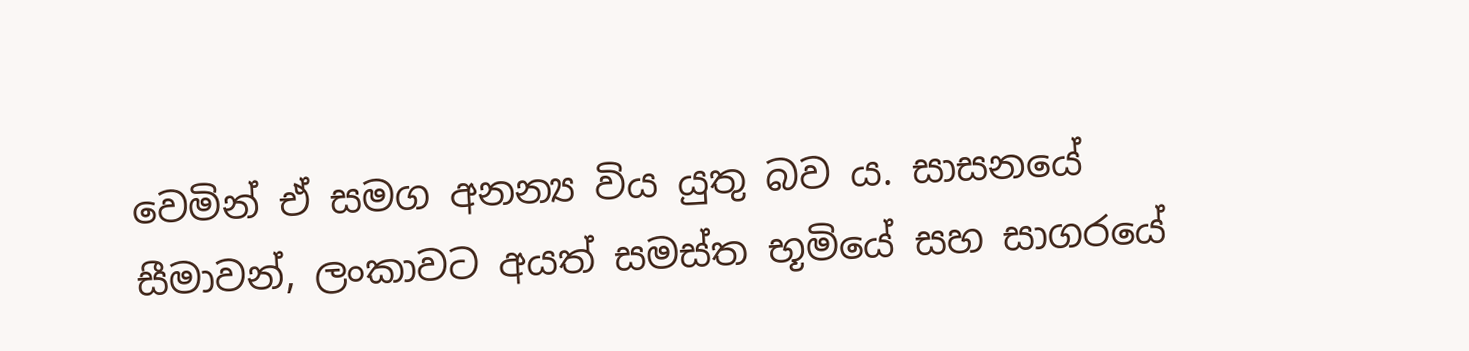වෙමින් ඒ සමග අනන්‍ය විය යුතු බව ය. සාසනයේ සීමාවන්, ලංකාවට අයත් සමස්ත භූමියේ සහ සාගරයේ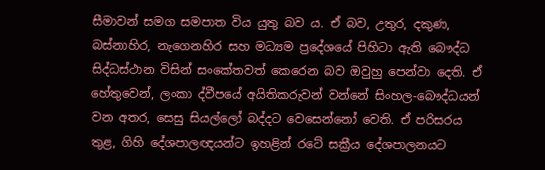සීමාවන් සමග සමපාත විය යුතු බව ය. ඒ බව, උතුර, දකුණ, බස්නාහිර, නැගෙනහිර සහ මධ්‍යම ප්‍රදේශයේ පිහිටා ඇති බෞද්ධ සිද්ධස්ථාන විසින් සංකේතවත් කෙරෙන බව ඔවුහු පෙන්වා දෙති. ඒ හේතුවෙන්, ලංකා ද්වීපයේ අයිතිකරුවන් වන්නේ සිංහල-බෞද්ධයන් වන අතර, සෙසු සියල්ලෝ බද්දට වෙසෙන්නෝ වෙති. ඒ පරිසරය තුළ, ගිහි දේශපාලඥයන්ට ඉහළින් රටේ සක්‍රීය දේශපාලනයට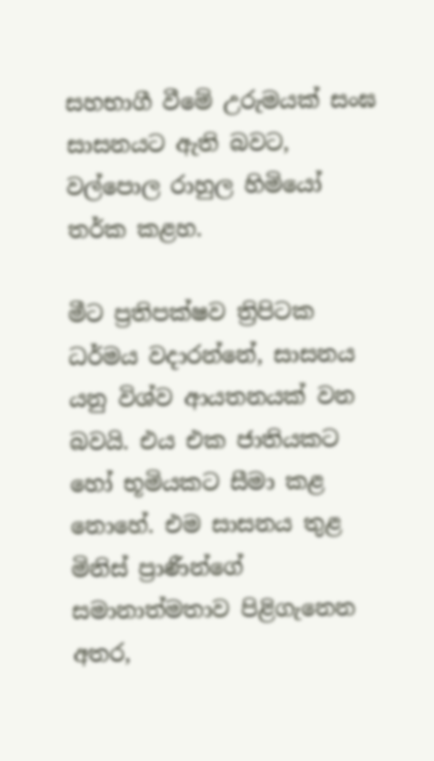සහභාගී වීමේ උරුමයක් සංඝ සාසනයට ඇති බවට, වල්පොල රාහුල හිමියෝ තර්ක කළහ.

මීට ප්‍රතිපක්ෂව ත්‍රිපිටක ධර්මය වදාරන්නේ, සාසනය යනු විශ්ව ආයතනයක් වන බවයි. එය එක ජාතියකට හෝ භූමියකට සීමා කළ නොහේ. එම සාසනය තුළ මිනිස් ප්‍රාණීන්ගේ සමානාත්මතාව පිළිගැනෙන අතර,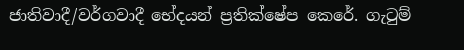ජාතිවාදී/වර්ගවාදී භේදයන් ප්‍රතික්ෂේප කෙරේ. ගැටුම්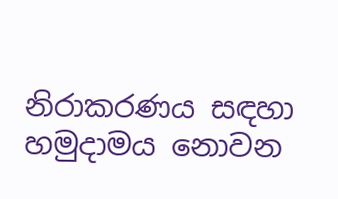නිරාකරණය සඳහා හමුදාමය නොවන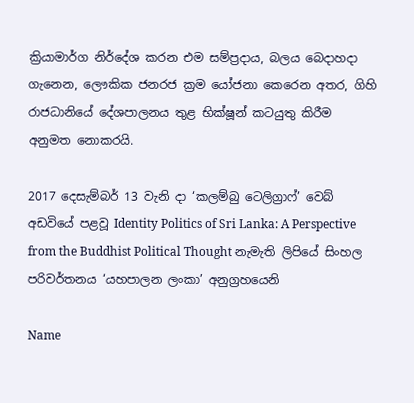ක්‍රියාමාර්ග නිර්දේශ කරන එම සම්ප්‍රදාය, බලය බෙදාහදා ගැනෙන, ලෞකික ජනරජ ක්‍රම යෝජනා කෙරෙන අතර, ගිහි රාජධානියේ දේශපාලනය තුළ භික්ෂූන් කටයුතු කිරීම අනුමත නොකරයි.

2017 දෙසැම්බර් 13 වැනි දා ‘කලම්බු ටෙලිග්‍රාෆ්’ වෙබ් අඩවියේ පළවූ Identity Politics of Sri Lanka: A Perspective from the Buddhist Political Thought නැමැති ලිපියේ සිංහල පරිවර්තනය ‘යහපාලන ලංකා’ අනුග්‍රහයෙනි

Name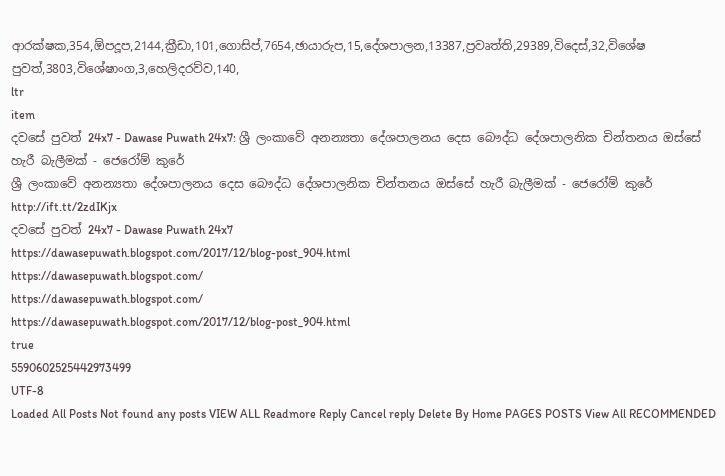ආරක්ෂක,354,ඕපදූප,2144,ක්‍රීඩා,101,ගොසිප්,7654,ඡායාරුප,15,දේශපාලන,13387,ප්‍රවෘත්ති,29389,විදෙස්,32,විශේෂ පුවත්,3803,විශේෂාංග,3,හෙලිදරව්ව,140,
ltr
item
දවසේ පුවත් 24x7 - Dawase Puwath 24x7: ශ්‍රී ලංකාවේ අනන්‍යතා දේශපාලනය දෙස බෞද්ධ දේශපාලනික චින්තනය ඔස්සේ හැරී බැලීමක් - ජෙරෝම් කුරේ
ශ්‍රී ලංකාවේ අනන්‍යතා දේශපාලනය දෙස බෞද්ධ දේශපාලනික චින්තනය ඔස්සේ හැරී බැලීමක් - ජෙරෝම් කුරේ
http://ift.tt/2zdIKjx
දවසේ පුවත් 24x7 - Dawase Puwath 24x7
https://dawasepuwath.blogspot.com/2017/12/blog-post_904.html
https://dawasepuwath.blogspot.com/
https://dawasepuwath.blogspot.com/
https://dawasepuwath.blogspot.com/2017/12/blog-post_904.html
true
5590602525442973499
UTF-8
Loaded All Posts Not found any posts VIEW ALL Readmore Reply Cancel reply Delete By Home PAGES POSTS View All RECOMMENDED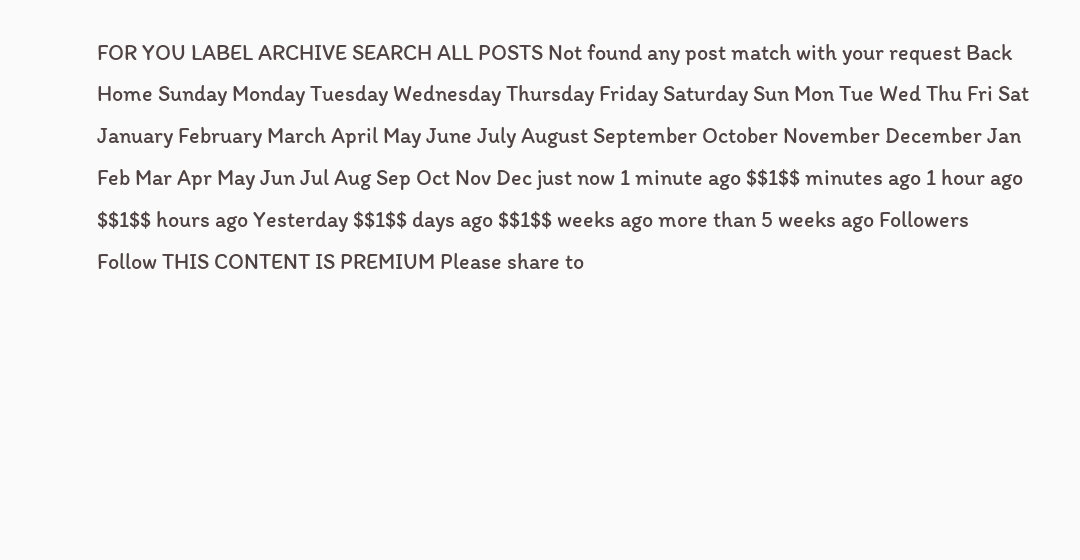FOR YOU LABEL ARCHIVE SEARCH ALL POSTS Not found any post match with your request Back Home Sunday Monday Tuesday Wednesday Thursday Friday Saturday Sun Mon Tue Wed Thu Fri Sat January February March April May June July August September October November December Jan Feb Mar Apr May Jun Jul Aug Sep Oct Nov Dec just now 1 minute ago $$1$$ minutes ago 1 hour ago $$1$$ hours ago Yesterday $$1$$ days ago $$1$$ weeks ago more than 5 weeks ago Followers Follow THIS CONTENT IS PREMIUM Please share to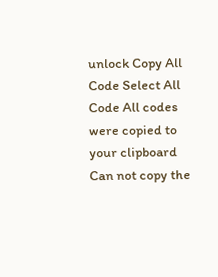unlock Copy All Code Select All Code All codes were copied to your clipboard Can not copy the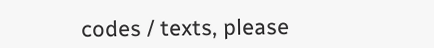codes / texts, please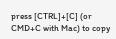press [CTRL]+[C] (or CMD+C with Mac) to copy